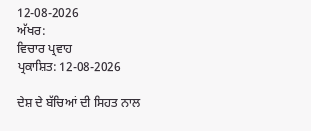12-08-2026
ਅੱਖਰ:
ਵਿਚਾਰ ਪ੍ਰਵਾਹ
ਪ੍ਰਕਾਸ਼ਿਤ: 12-08-2026

ਦੇਸ਼ ਦੇ ਬੱਚਿਆਂ ਦੀ ਸਿਹਤ ਨਾਲ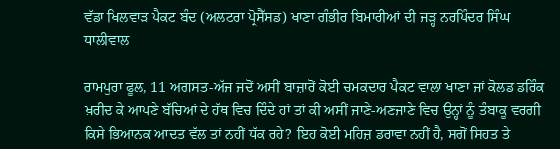ਵੱਡਾ ਖਿਲਵਾੜ ਪੈਕਟ ਬੰਦ (ਅਲਟਰਾ ਪ੍ਰੋਸੈੱਸਡ) ਖਾਣਾ ਗੰਭੀਰ ਬਿਮਾਰੀਆਂ ਦੀ ਜੜ੍ਹ ਨਰਪਿੰਦਰ ਸਿੰਘ ਧਾਲੀਵਾਲ

ਰਾਮਪੁਰਾ ਫੂਲ, 11 ਅਗਸਤ-ਅੱਜ ਜਦੋਂ ਅਸੀਂ ਬਾਜ਼ਾਰੋਂ ਕੋਈ ਚਮਕਦਾਰ ਪੈਕਟ ਵਾਲਾ ਖਾਣਾ ਜਾਂ ਕੋਲਡ ਡਰਿੰਕ ਖ਼ਰੀਦ ਕੇ ਆਪਣੇ ਬੱਚਿਆਂ ਦੇ ਹੱਥ ਵਿਚ ਦਿੰਦੇ ਹਾਂ ਤਾਂ ਕੀ ਅਸੀਂ ਜਾਣੇ-ਅਣਜਾਣੇ ਵਿਚ ਉਨ੍ਹਾਂ ਨੂੰ ਤੰਬਾਕੂ ਵਰਗੀ ਕਿਸੇ ਭਿਆਨਕ ਆਦਤ ਵੱਲ ਤਾਂ ਨਹੀਂ ਧੱਕ ਰਹੇ? ਇਹ ਕੋਈ ਮਹਿਜ਼ ਡਰਾਵਾ ਨਹੀਂ ਹੈ, ਸਗੋਂ ਸਿਹਤ ਤੇ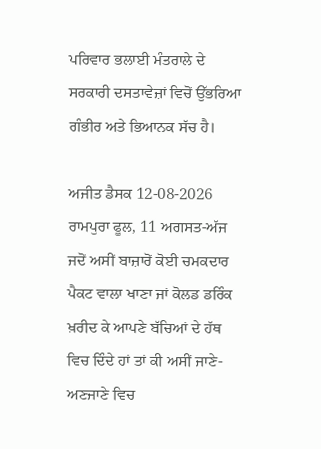ਪਰਿਵਾਰ ਭਲਾਈ ਮੰਤਰਾਲੇ ਦੇ ਸਰਕਾਰੀ ਦਸਤਾਵੇਜ਼ਾਂ ਵਿਚੋਂ ਉੱਭਰਿਆ ਗੰਭੀਰ ਅਤੇ ਭਿਆਨਕ ਸੱਚ ਹੈ।

ਅਜੀਤ ਡੈਸਕ 12-08-2026
ਰਾਮਪੁਰਾ ਫੂਲ, 11 ਅਗਸਤ-ਅੱਜ ਜਦੋਂ ਅਸੀਂ ਬਾਜ਼ਾਰੋਂ ਕੋਈ ਚਮਕਦਾਰ ਪੈਕਟ ਵਾਲਾ ਖਾਣਾ ਜਾਂ ਕੋਲਡ ਡਰਿੰਕ ਖ਼ਰੀਦ ਕੇ ਆਪਣੇ ਬੱਚਿਆਂ ਦੇ ਹੱਥ ਵਿਚ ਦਿੰਦੇ ਹਾਂ ਤਾਂ ਕੀ ਅਸੀਂ ਜਾਣੇ-ਅਣਜਾਣੇ ਵਿਚ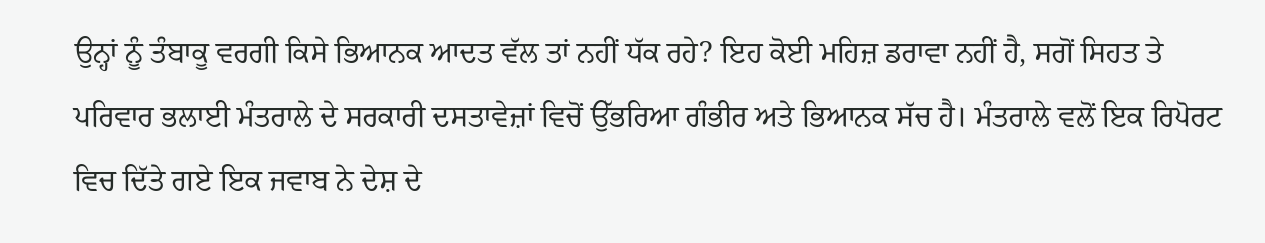ਉਨ੍ਹਾਂ ਨੂੰ ਤੰਬਾਕੂ ਵਰਗੀ ਕਿਸੇ ਭਿਆਨਕ ਆਦਤ ਵੱਲ ਤਾਂ ਨਹੀਂ ਧੱਕ ਰਹੇ? ਇਹ ਕੋਈ ਮਹਿਜ਼ ਡਰਾਵਾ ਨਹੀਂ ਹੈ, ਸਗੋਂ ਸਿਹਤ ਤੇ ਪਰਿਵਾਰ ਭਲਾਈ ਮੰਤਰਾਲੇ ਦੇ ਸਰਕਾਰੀ ਦਸਤਾਵੇਜ਼ਾਂ ਵਿਚੋਂ ਉੱਭਰਿਆ ਗੰਭੀਰ ਅਤੇ ਭਿਆਨਕ ਸੱਚ ਹੈ। ਮੰਤਰਾਲੇ ਵਲੋਂ ਇਕ ਰਿਪੋਰਟ ਵਿਚ ਦਿੱਤੇ ਗਏ ਇਕ ਜਵਾਬ ਨੇ ਦੇਸ਼ ਦੇ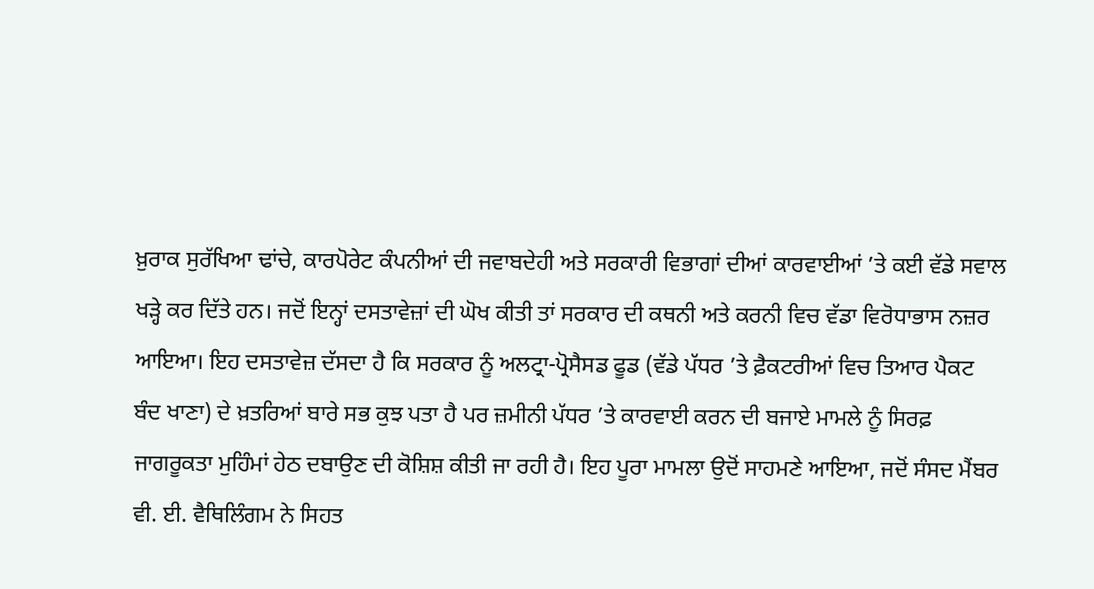ਖ਼ੁਰਾਕ ਸੁਰੱਖਿਆ ਢਾਂਚੇ, ਕਾਰਪੋਰੇਟ ਕੰਪਨੀਆਂ ਦੀ ਜਵਾਬਦੇਹੀ ਅਤੇ ਸਰਕਾਰੀ ਵਿਭਾਗਾਂ ਦੀਆਂ ਕਾਰਵਾਈਆਂ ’ਤੇ ਕਈ ਵੱਡੇ ਸਵਾਲ ਖੜ੍ਹੇ ਕਰ ਦਿੱਤੇ ਹਨ। ਜਦੋਂ ਇਨ੍ਹਾਂ ਦਸਤਾਵੇਜ਼ਾਂ ਦੀ ਘੋਖ ਕੀਤੀ ਤਾਂ ਸਰਕਾਰ ਦੀ ਕਥਨੀ ਅਤੇ ਕਰਨੀ ਵਿਚ ਵੱਡਾ ਵਿਰੋਧਾਭਾਸ ਨਜ਼ਰ ਆਇਆ। ਇਹ ਦਸਤਾਵੇਜ਼ ਦੱਸਦਾ ਹੈ ਕਿ ਸਰਕਾਰ ਨੂੰ ਅਲਟ੍ਰਾ-ਪ੍ਰੋਸੈਸਡ ਫੂਡ (ਵੱਡੇ ਪੱਧਰ ’ਤੇ ਫ਼ੈਕਟਰੀਆਂ ਵਿਚ ਤਿਆਰ ਪੈਕਟ ਬੰਦ ਖਾਣਾ) ਦੇ ਖ਼ਤਰਿਆਂ ਬਾਰੇ ਸਭ ਕੁਝ ਪਤਾ ਹੈ ਪਰ ਜ਼ਮੀਨੀ ਪੱਧਰ ’ਤੇ ਕਾਰਵਾਈ ਕਰਨ ਦੀ ਬਜਾਏ ਮਾਮਲੇ ਨੂੰ ਸਿਰਫ਼ ਜਾਗਰੂਕਤਾ ਮੁਹਿੰਮਾਂ ਹੇਠ ਦਬਾਉਣ ਦੀ ਕੋਸ਼ਿਸ਼ ਕੀਤੀ ਜਾ ਰਹੀ ਹੈ। ਇਹ ਪੂਰਾ ਮਾਮਲਾ ਉਦੋਂ ਸਾਹਮਣੇ ਆਇਆ, ਜਦੋਂ ਸੰਸਦ ਮੈਂਬਰ ਵੀ. ਈ. ਵੈਥਿਲਿੰਗਮ ਨੇ ਸਿਹਤ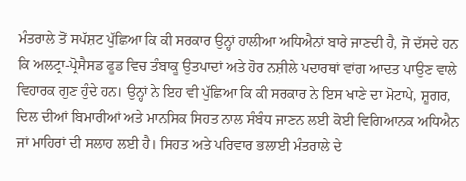ਮੰਤਰਾਲੇ ਤੋਂ ਸਪੱਸ਼ਟ ਪੁੱਛਿਆ ਕਿ ਕੀ ਸਰਕਾਰ ਉਨ੍ਹਾਂ ਹਾਲੀਆ ਅਧਿਐਨਾਂ ਬਾਰੇ ਜਾਣਦੀ ਹੈ, ਜੋ ਦੱਸਦੇ ਹਨ ਕਿ ਅਲਟ੍ਰਾ-ਪ੍ਰੋਸੈਸਡ ਫੂਡ ਵਿਚ ਤੰਬਾਕੂ ਉਤਪਾਦਾਂ ਅਤੇ ਹੋਰ ਨਸ਼ੀਲੇ ਪਦਾਰਥਾਂ ਵਾਂਗ ਆਦਤ ਪਾਉਣ ਵਾਲੇ ਵਿਹਾਰਕ ਗੁਣ ਹੁੰਦੇ ਹਨ। ਉਨ੍ਹਾਂ ਨੇ ਇਹ ਵੀ ਪੁੱਛਿਆ ਕਿ ਕੀ ਸਰਕਾਰ ਨੇ ਇਸ ਖਾਣੇ ਦਾ ਮੋਟਾਪੇ, ਸ਼ੂਗਰ, ਦਿਲ ਦੀਆਂ ਬਿਮਾਰੀਆਂ ਅਤੇ ਮਾਨਸਿਕ ਸਿਹਤ ਨਾਲ ਸੰਬੰਧ ਜਾਣਨ ਲਈ ਕੋਈ ਵਿਗਿਆਨਕ ਅਧਿਐਨ ਜਾਂ ਮਾਹਿਰਾਂ ਦੀ ਸਲਾਹ ਲਈ ਹੈ। ਸਿਹਤ ਅਤੇ ਪਰਿਵਾਰ ਭਲਾਈ ਮੰਤਰਾਲੇ ਦੇ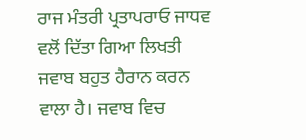ਰਾਜ ਮੰਤਰੀ ਪ੍ਰਤਾਪਰਾਓ ਜਾਧਵ ਵਲੋਂ ਦਿੱਤਾ ਗਿਆ ਲਿਖਤੀ ਜਵਾਬ ਬਹੁਤ ਹੈਰਾਨ ਕਰਨ ਵਾਲਾ ਹੈ। ਜਵਾਬ ਵਿਚ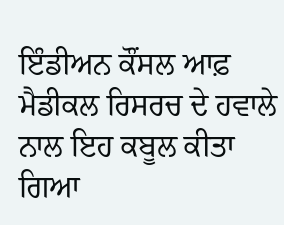ਇੰਡੀਅਨ ਕੌਂਸਲ ਆਫ਼ ਮੈਡੀਕਲ ਰਿਸਰਚ ਦੇ ਹਵਾਲੇ ਨਾਲ ਇਹ ਕਬੂਲ ਕੀਤਾ ਗਿਆ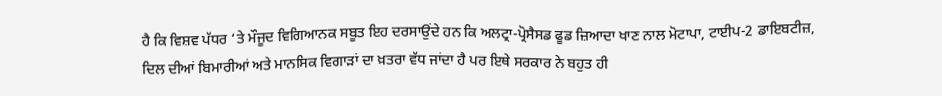ਹੈ ਕਿ ਵਿਸ਼ਵ ਪੱਧਰ ‘ਤੇ ਮੌਜੂਦ ਵਿਗਿਆਨਕ ਸਬੂਤ ਇਹ ਦਰਸਾਉਂਦੇ ਹਨ ਕਿ ਅਲਟ੍ਰਾ-ਪ੍ਰੋਸੈਸਡ ਫੂਡ ਜ਼ਿਆਦਾ ਖਾਣ ਨਾਲ ਮੋਟਾਪਾ, ਟਾਈਪ-2 ਡਾਇਬਟੀਜ਼, ਦਿਲ ਦੀਆਂ ਬਿਮਾਰੀਆਂ ਅਤੇ ਮਾਨਸਿਕ ਵਿਗਾੜਾਂ ਦਾ ਖ਼ਤਰਾ ਵੱਧ ਜਾਂਦਾ ਹੈ ਪਰ ਇਥੇ ਸਰਕਾਰ ਨੇ ਬਹੁਤ ਹੀ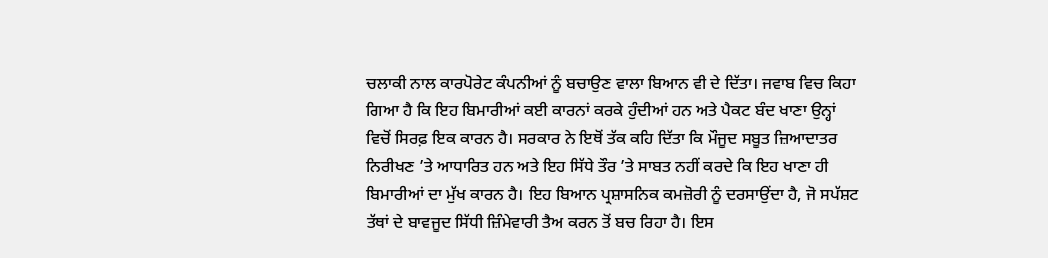ਚਲਾਕੀ ਨਾਲ ਕਾਰਪੋਰੇਟ ਕੰਪਨੀਆਂ ਨੂੰ ਬਚਾਉਣ ਵਾਲਾ ਬਿਆਨ ਵੀ ਦੇ ਦਿੱਤਾ। ਜਵਾਬ ਵਿਚ ਕਿਹਾ ਗਿਆ ਹੈ ਕਿ ਇਹ ਬਿਮਾਰੀਆਂ ਕਈ ਕਾਰਨਾਂ ਕਰਕੇ ਹੁੰਦੀਆਂ ਹਨ ਅਤੇ ਪੈਕਟ ਬੰਦ ਖਾਣਾ ਉਨ੍ਹਾਂ ਵਿਚੋਂ ਸਿਰਫ਼ ਇਕ ਕਾਰਨ ਹੈ। ਸਰਕਾਰ ਨੇ ਇਥੋਂ ਤੱਕ ਕਹਿ ਦਿੱਤਾ ਕਿ ਮੌਜੂਦ ਸਬੂਤ ਜ਼ਿਆਦਾਤਰ ਨਿਰੀਖਣ ’ਤੇ ਆਧਾਰਿਤ ਹਨ ਅਤੇ ਇਹ ਸਿੱਧੇ ਤੌਰ ’ਤੇ ਸਾਬਤ ਨਹੀਂ ਕਰਦੇ ਕਿ ਇਹ ਖਾਣਾ ਹੀ ਬਿਮਾਰੀਆਂ ਦਾ ਮੁੱਖ ਕਾਰਨ ਹੈ। ਇਹ ਬਿਆਨ ਪ੍ਰਸ਼ਾਸਨਿਕ ਕਮਜ਼ੋਰੀ ਨੂੰ ਦਰਸਾਉਂਦਾ ਹੈ, ਜੋ ਸਪੱਸ਼ਟ ਤੱਥਾਂ ਦੇ ਬਾਵਜੂਦ ਸਿੱਧੀ ਜ਼ਿੰਮੇਵਾਰੀ ਤੈਅ ਕਰਨ ਤੋਂ ਬਚ ਰਿਹਾ ਹੈ। ਇਸ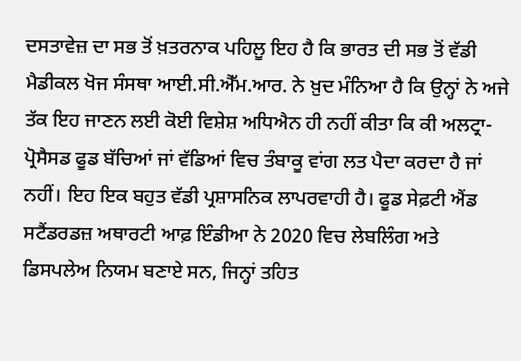ਦਸਤਾਵੇਜ਼ ਦਾ ਸਭ ਤੋਂ ਖ਼ਤਰਨਾਕ ਪਹਿਲੂ ਇਹ ਹੈ ਕਿ ਭਾਰਤ ਦੀ ਸਭ ਤੋਂ ਵੱਡੀ ਮੈਡੀਕਲ ਖੋਜ ਸੰਸਥਾ ਆਈ.ਸੀ.ਐੱਮ.ਆਰ. ਨੇ ਖ਼ੁਦ ਮੰਨਿਆ ਹੈ ਕਿ ਉਨ੍ਹਾਂ ਨੇ ਅਜੇ ਤੱਕ ਇਹ ਜਾਣਨ ਲਈ ਕੋਈ ਵਿਸ਼ੇਸ਼ ਅਧਿਐਨ ਹੀ ਨਹੀਂ ਕੀਤਾ ਕਿ ਕੀ ਅਲਟ੍ਰਾ-ਪ੍ਰੋਸੈਸਡ ਫੂਡ ਬੱਚਿਆਂ ਜਾਂ ਵੱਡਿਆਂ ਵਿਚ ਤੰਬਾਕੂ ਵਾਂਗ ਲਤ ਪੈਦਾ ਕਰਦਾ ਹੈ ਜਾਂ ਨਹੀਂ। ਇਹ ਇਕ ਬਹੁਤ ਵੱਡੀ ਪ੍ਰਸ਼ਾਸਨਿਕ ਲਾਪਰਵਾਹੀ ਹੈ। ਫੂਡ ਸੇਫ਼ਟੀ ਐਂਡ ਸਟੈਂਡਰਡਜ਼ ਅਥਾਰਟੀ ਆਫ਼ ਇੰਡੀਆ ਨੇ 2020 ਵਿਚ ਲੇਬਲਿੰਗ ਅਤੇ ਡਿਸਪਲੇਅ ਨਿਯਮ ਬਣਾਏ ਸਨ, ਜਿਨ੍ਹਾਂ ਤਹਿਤ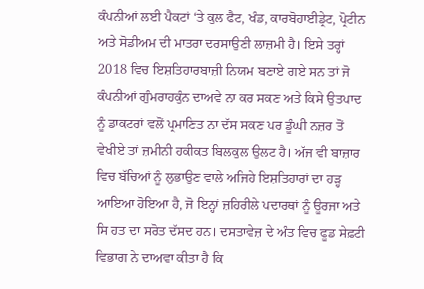ਕੰਪਨੀਆਂ ਲਈ ਪੈਕਟਾਂ ‘ਤੇ ਕੁਲ ਫੈਟ, ਖੰਡ, ਕਾਰਬੋਹਾਈਡ੍ਰੇਟ, ਪ੍ਰੋਟੀਨ ਅਤੇ ਸੋਡੀਅਮ ਦੀ ਮਾਤਰਾ ਦਰਸਾਉਣੀ ਲਾਜ਼ਮੀ ਹੈ। ਇਸੇ ਤਰ੍ਹਾਂ 2018 ਵਿਚ ਇਸ਼ਤਿਹਾਰਬਾਜ਼ੀ ਨਿਯਮ ਬਣਾਏ ਗਏ ਸਨ ਤਾਂ ਜੋ ਕੰਪਨੀਆਂ ਗੁੰਮਰਾਹਕੁੰਨ ਦਾਅਵੇ ਨਾ ਕਰ ਸਕਣ ਅਤੇ ਕਿਸੇ ਉਤਪਾਦ ਨੂੰ ਡਾਕਟਰਾਂ ਵਲੋਂ ਪ੍ਰਮਾਣਿਤ ਨਾ ਦੱਸ ਸਕਣ ਪਰ ਡੂੰਘੀ ਨਜ਼ਰ ਤੋਂ ਵੇਖੀਏ ਤਾਂ ਜ਼ਮੀਨੀ ਹਕੀਕਤ ਬਿਲਕੁਲ ਉਲਟ ਹੈ। ਅੱਜ ਵੀ ਬਾਜ਼ਾਰ ਵਿਚ ਬੱਚਿਆਂ ਨੂੰ ਲੁਭਾਉਣ ਵਾਲੇ ਅਜਿਹੇ ਇਸ਼ਤਿਹਾਰਾਂ ਦਾ ਹੜ੍ਹ ਆਇਆ ਹੋਇਆ ਹੈ, ਜੋ ਇਨ੍ਹਾਂ ਜ਼ਹਿਰੀਲੇ ਪਦਾਰਥਾਂ ਨੂੰ ਊਰਜਾ ਅਤੇ ਸਿ ਹਤ ਦਾ ਸਰੋਤ ਦੱਸਦ ਹਨ। ਦਸਤਾਵੇਜ਼ ਦੇ ਅੰਤ ਵਿਚ ਫੂਡ ਸੇਫ਼ਟੀ ਵਿਭਾਗ ਨੇ ਦਾਅਵਾ ਕੀਤਾ ਹੈ ਕਿ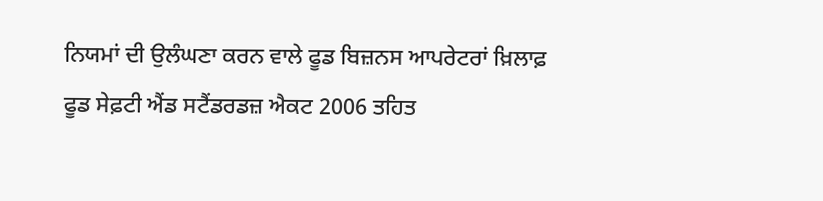ਨਿਯਮਾਂ ਦੀ ਉਲੰਘਣਾ ਕਰਨ ਵਾਲੇ ਫੂਡ ਬਿਜ਼ਨਸ ਆਪਰੇਟਰਾਂ ਖ਼ਿਲਾਫ਼ ਫੂਡ ਸੇਫ਼ਟੀ ਐਂਡ ਸਟੈਂਡਰਡਜ਼ ਐਕਟ 2006 ਤਹਿਤ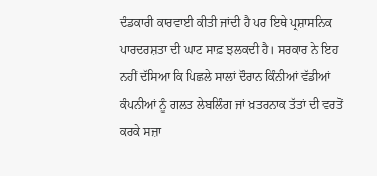ਦੰਡਕਾਰੀ ਕਾਰਵਾਈ ਕੀਤੀ ਜਾਂਦੀ ਹੈ ਪਰ ਇਥੇ ਪ੍ਰਸ਼ਾਸਨਿਕ ਪਾਰਦਰਸ਼ਤਾ ਦੀ ਘਾਟ ਸਾਫ਼ ਝਲਕਦੀ ਹੈ। ਸਰਕਾਰ ਨੇ ਇਹ ਨਹੀਂ ਦੱਸਿਆ ਕਿ ਪਿਛਲੇ ਸਾਲਾਂ ਦੌਰਾਨ ਕਿੰਨੀਆਂ ਵੱਡੀਆਂ ਕੰਪਨੀਆਂ ਨੂੰ ਗਲਤ ਲੇਬਲਿੰਗ ਜਾਂ ਖ਼ਤਰਨਾਕ ਤੱਤਾਂ ਦੀ ਵਰਤੋਂ ਕਰਕੇ ਸਜ਼ਾ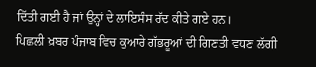ਦਿੱਤੀ ਗਈ ਹੈ ਜਾਂ ਉਨ੍ਹਾਂ ਦੇ ਲਾਇਸੰਸ ਰੱਦ ਕੀਤੇ ਗਏ ਹਨ।
ਪਿਛਲੀ ਖ਼ਬਰ ਪੰਜਾਬ ਵਿਚ ਕੁਆਰੇ ਗੱਭਰੂਆਂ ਦੀ ਗਿਣਤੀ ਵਧਣ ਲੱਗੀ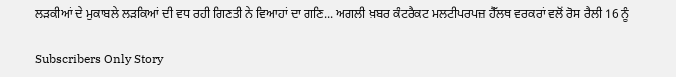ਲੜਕੀਆਂ ਦੇ ਮੁਕਾਬਲੇ ਲੜਕਿਆਂ ਦੀ ਵਧ ਰਹੀ ਗਿਣਤੀ ਨੇ ਵਿਆਹਾਂ ਦਾ ਗਣਿ... ਅਗਲੀ ਖ਼ਬਰ ਕੰਟਰੈਕਟ ਮਲਟੀਪਰਪਜ਼ ਹੈੱਲਥ ਵਰਕਰਾਂ ਵਲੋਂ ਰੋਸ ਰੈਲੀ 16 ਨੂੰ

Subscribers Only Story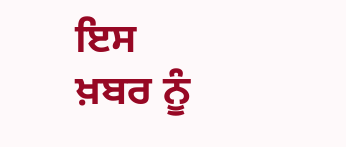ਇਸ ਖ਼ਬਰ ਨੂੰ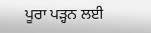ਪੂਰਾ ਪੜ੍ਹਨ ਲਈ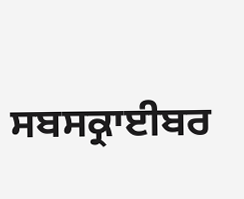ਸਬਸਕ੍ਰਾਈਬਰ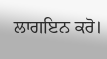ਲਾਗਇਨ ਕਰੋ।